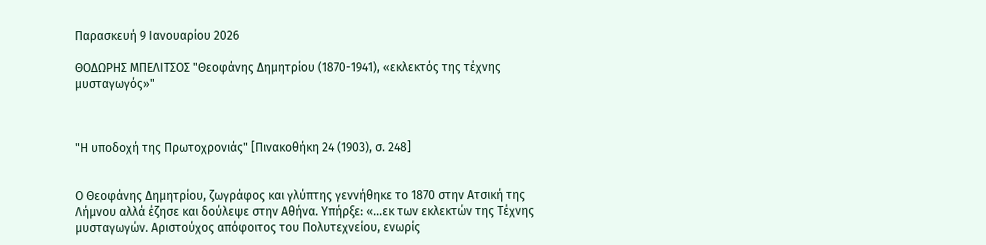Παρασκευή 9 Ιανουαρίου 2026

ΘΟΔΩΡΗΣ ΜΠΕΛΙΤΣΟΣ "Θεοφάνης Δημητρίου (1870-1941), «εκλεκτός της τέχνης μυσταγωγός»"



"Η υποδοχή της Πρωτοχρονιάς" [Πινακοθήκη 24 (1903), σ. 248]


Ο Θεοφάνης Δημητρίου, ζωγράφος και γλύπτης γεννήθηκε το 1870 στην Ατσική της Λήμνου αλλά έζησε και δούλεψε στην Αθήνα. Υπήρξε: «…εκ των εκλεκτών της Τέχνης μυσταγωγών. Αριστούχος απόφοιτος του Πολυτεχνείου, ενωρίς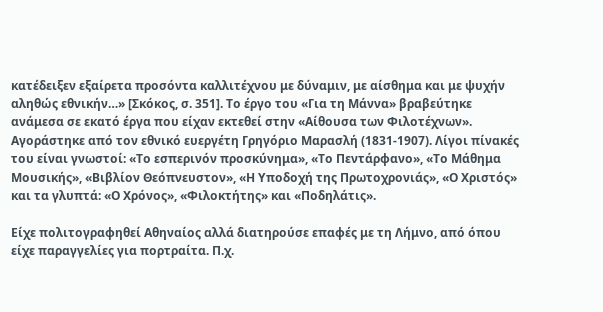κατέδειξεν εξαίρετα προσόντα καλλιτέχνου με δύναμιν, με αίσθημα και με ψυχήν αληθώς εθνικήν…» [Σκόκος, σ. 351]. Το έργο του «Για τη Μάννα» βραβεύτηκε ανάμεσα σε εκατό έργα που είχαν εκτεθεί στην «Αίθουσα των Φιλοτέχνων». Αγοράστηκε από τον εθνικό ευεργέτη Γρηγόριο Μαρασλή (1831-1907). Λίγοι πίνακές του είναι γνωστοί: «Το εσπερινόν προσκύνημα», «Το Πεντάρφανο», «Το Μάθημα Μουσικής», «Βιβλίον Θεόπνευστον», «Η Υποδοχή της Πρωτοχρονιάς», «Ο Χριστός» και τα γλυπτά: «Ο Χρόνος», «Φιλοκτήτης» και «Ποδηλάτις».

Είχε πολιτογραφηθεί Αθηναίος αλλά διατηρούσε επαφές με τη Λήμνο, από όπου είχε παραγγελίες για πορτραίτα. Π.χ.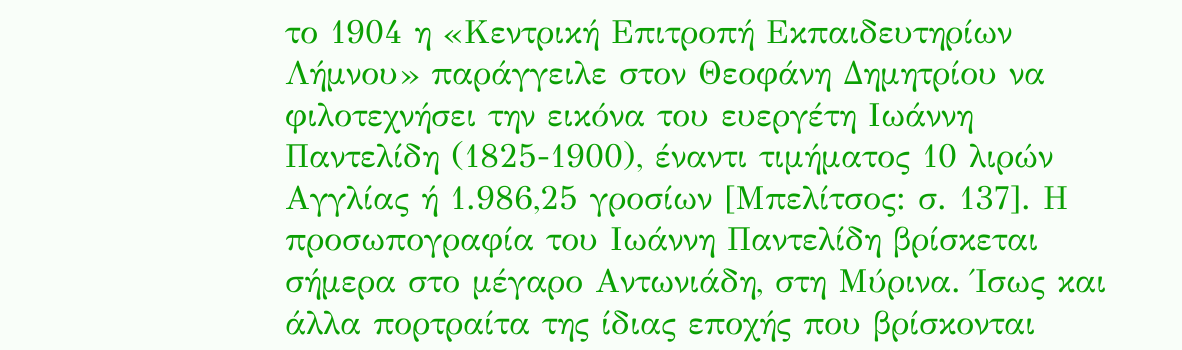το 1904 η «Κεντρική Επιτροπή Εκπαιδευτηρίων Λήμνου» παράγγειλε στον Θεοφάνη Δημητρίου να φιλοτεχνήσει την εικόνα του ευεργέτη Ιωάννη Παντελίδη (1825-1900), έναντι τιμήματος 10 λιρών Αγγλίας ή 1.986,25 γροσίων [Μπελίτσος: σ. 137]. Η προσωπογραφία του Ιωάννη Παντελίδη βρίσκεται σήμερα στο μέγαρο Αντωνιάδη, στη Μύρινα. Ίσως και άλλα πορτραίτα της ίδιας εποχής που βρίσκονται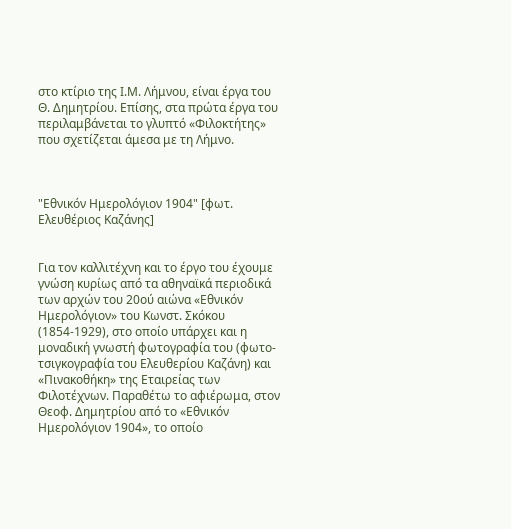στο κτίριο της Ι.Μ. Λήμνου, είναι έργα του Θ. Δημητρίου. Επίσης, στα πρώτα έργα του περιλαμβάνεται το γλυπτό «Φιλοκτήτης» που σχετίζεται άμεσα με τη Λήμνο.



"Εθνικόν Ημερολόγιον 1904" [φωτ. Ελευθέριος Καζάνης]


Για τον καλλιτέχνη και το έργο του έχουμε γνώση κυρίως από τα αθηναϊκά περιοδικά των αρχών του 20ού αιώνα «Εθνικόν Ημερολόγιον» του Κωνστ. Σκόκου (1854-1929), στο οποίο υπάρχει και η μοναδική γνωστή φωτογραφία του (φωτο-τσιγκογραφία του Ελευθερίου Καζάνη) και «Πινακοθήκη» της Εταιρείας των Φιλοτέχνων. Παραθέτω το αφιέρωμα, στον Θεοφ. Δημητρίου από το «Εθνικόν Ημερολόγιον 1904», το οποίο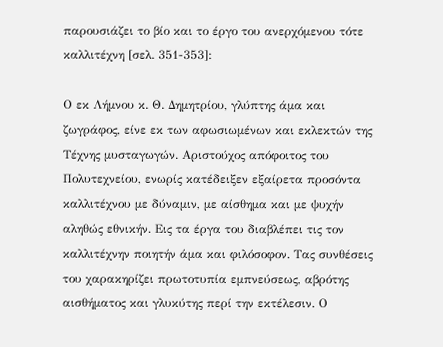παρουσιάζει το βίο και το έργο του ανερχόμενου τότε καλλιτέχνη [σελ. 351-353]:

Ο εκ Λήμνου κ. Θ. Δημητρίου, γλύπτης άμα και ζωγράφος, είνε εκ των αφωσιωμένων και εκλεκτών της Τέχνης μυσταγωγών. Αριστούχος απόφοιτος του Πολυτεχνείου, ενωρίς κατέδειξεν εξαίρετα προσόντα καλλιτέχνου με δύναμιν, με αίσθημα και με ψυχήν αληθώς εθνικήν. Εις τα έργα του διαβλέπει τις τον καλλιτέχνην ποιητήν άμα και φιλόσοφον. Τας συνθέσεις του χαρακηρίζει πρωτοτυπία εμπνεύσεως, αβρότης αισθήματος και γλυκύτης περί την εκτέλεσιν. Ο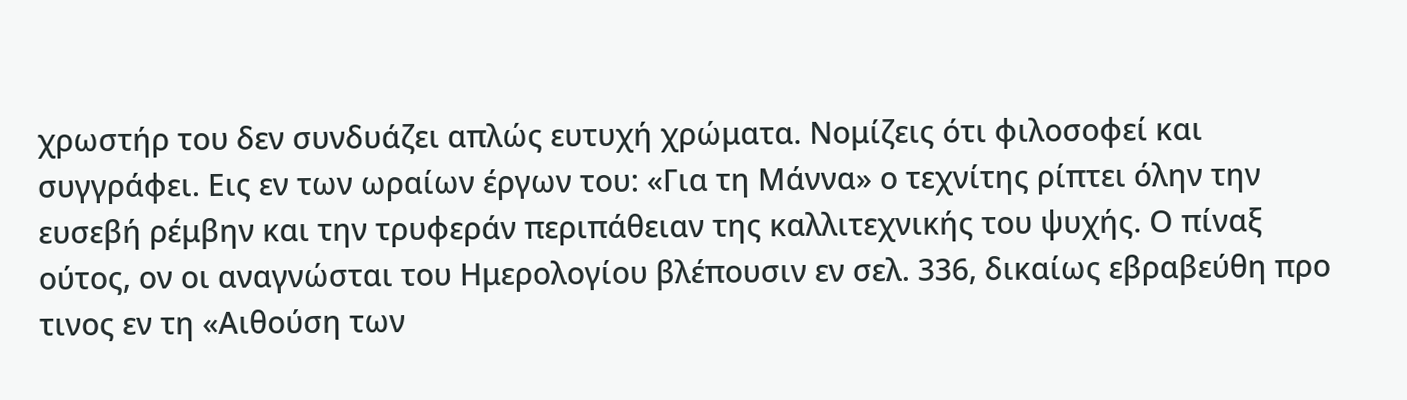χρωστήρ του δεν συνδυάζει απλώς ευτυχή χρώματα. Νομίζεις ότι φιλοσοφεί και συγγράφει. Εις εν των ωραίων έργων του: «Για τη Μάννα» ο τεχνίτης ρίπτει όλην την ευσεβή ρέμβην και την τρυφεράν περιπάθειαν της καλλιτεχνικής του ψυχής. Ο πίναξ ούτος, ον οι αναγνώσται του Ημερολογίου βλέπουσιν εν σελ. 336, δικαίως εβραβεύθη προ τινος εν τη «Αιθούση των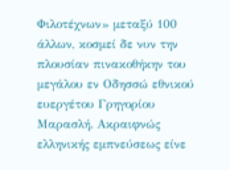Φιλοτέχνων» μεταξύ 100 άλλων, κοσμεί δε νυν την πλουσίαν πινακοθήκην του μεγάλου εν Οδησσώ εθνικού ευεργέτου Γρηγορίου Μαρασλή. Ακραιφνώς ελληνικής εμπνεύσεως είνε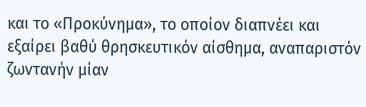και το «Προκύνημα», το οποίον διαπνέει και εξαίρει βαθύ θρησκευτικόν αίσθημα, αναπαριστόν ζωντανήν μίαν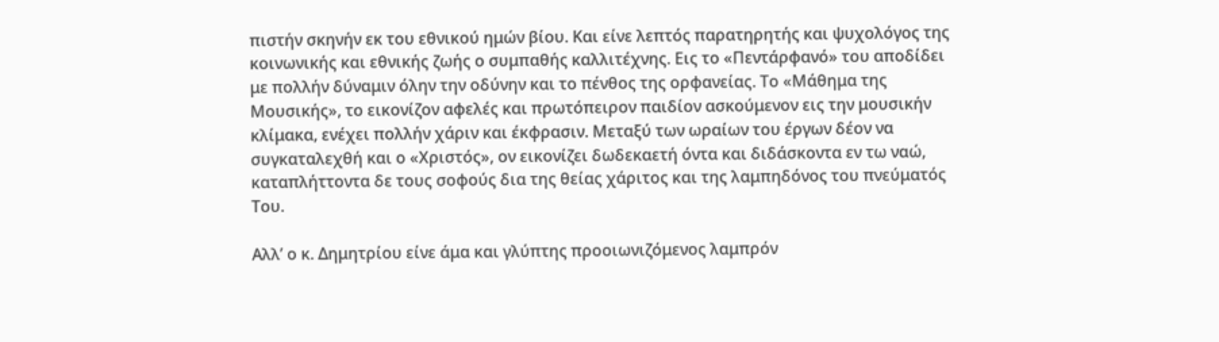πιστήν σκηνήν εκ του εθνικού ημών βίου. Και είνε λεπτός παρατηρητής και ψυχολόγος της κοινωνικής και εθνικής ζωής ο συμπαθής καλλιτέχνης. Εις το «Πεντάρφανό» του αποδίδει με πολλήν δύναμιν όλην την οδύνην και το πένθος της ορφανείας. Το «Μάθημα της Μουσικής», το εικονίζον αφελές και πρωτόπειρον παιδίον ασκούμενον εις την μουσικήν κλίμακα, ενέχει πολλήν χάριν και έκφρασιν. Μεταξύ των ωραίων του έργων δέον να συγκαταλεχθή και ο «Χριστός», ον εικονίζει δωδεκαετή όντα και διδάσκοντα εν τω ναώ, καταπλήττοντα δε τους σοφούς δια της θείας χάριτος και της λαμπηδόνος του πνεύματός Του.

Αλλ’ ο κ. Δημητρίου είνε άμα και γλύπτης προοιωνιζόμενος λαμπρόν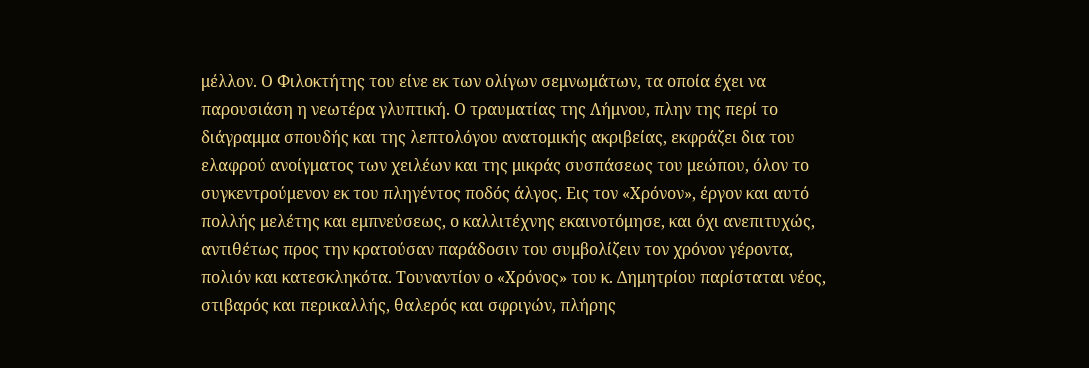μέλλον. Ο Φιλοκτήτης του είνε εκ των ολίγων σεμνωμάτων, τα οποία έχει να παρουσιάση η νεωτέρα γλυπτική. Ο τραυματίας της Λήμνου, πλην της περί το διάγραμμα σπουδής και της λεπτολόγου ανατομικής ακριβείας, εκφράζει δια του ελαφρού ανοίγματος των χειλέων και της μικράς συσπάσεως του μεώπου, όλον το συγκεντρούμενον εκ του πληγέντος ποδός άλγος. Εις τον «Χρόνον», έργον και αυτό πολλής μελέτης και εμπνεύσεως, ο καλλιτέχνης εκαινοτόμησε, και όχι ανεπιτυχώς, αντιθέτως προς την κρατούσαν παράδοσιν του συμβολίζειν τον χρόνον γέροντα, πολιόν και κατεσκληκότα. Τουναντίον ο «Χρόνος» του κ. Δημητρίου παρίσταται νέος, στιβαρός και περικαλλής, θαλερός και σφριγών, πλήρης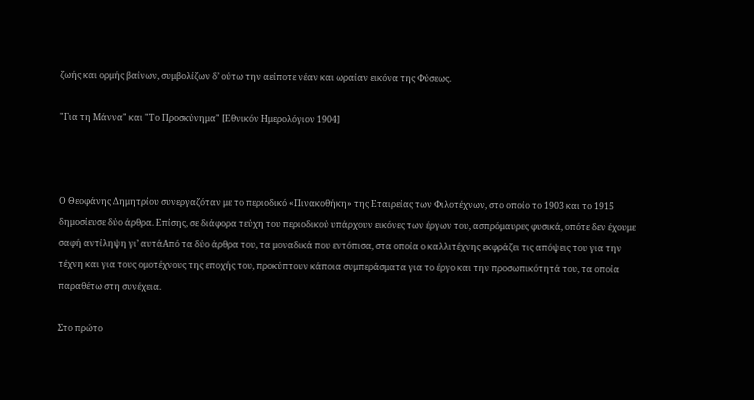ζωής και ορμής βαίνων, συμβολίζων δ’ ούτω την αείποτε νέαν και ωραίαν εικόνα της Φύσεως.

"Για τη Μάννα" και "Το Προσκύνημα" [Εθνικόν Ημερολόγιον 1904]



Ο Θεοφάνης Δημητρίου συνεργαζόταν με το περιοδικό «Πινακοθήκη» της Εταιρείας των Φιλοτέχνων, στο οποίο το 1903 και το 1915 δημοσίευσε δύο άρθρα. Επίσης, σε διάφορα τεύχη του περιοδικού υπάρχουν εικόνες των έργων του, ασπρόμαυρες φυσικά, οπότε δεν έχουμε σαφή αντίληψη γι’ αυτάΑπό τα δύο άρθρα του, τα μοναδικά που εντόπισα, στα οποία ο καλλιτέχνης εκφράζει τις απόψεις του για την τέχνη και για τους ομοτέχνους της εποχής του, προκύπτουν κάποια συμπεράσματα για το έργο και την προσωπικότητά του, τα οποία παραθέτω στη συνέχεια.

Στο πρώτο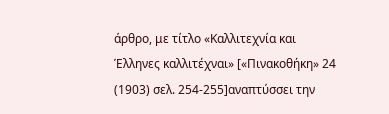άρθρο, με τίτλο «Καλλιτεχνία και Έλληνες καλλιτέχναι» [«Πινακοθήκη» 24 (1903) σελ. 254-255]αναπτύσσει την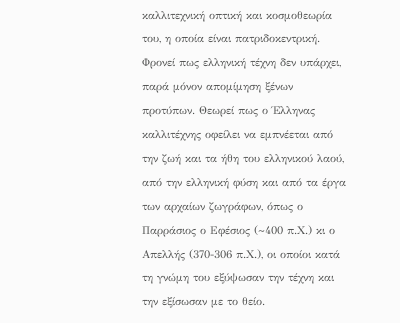καλλιτεχνική οπτική και κοσμοθεωρία του, η οποία είναι πατριδοκεντρική. Φρονεί πως ελληνική τέχνη δεν υπάρχει, παρά μόνον απομίμηση ξένων προτύπων. Θεωρεί πως ο Έλληνας καλλιτέχνης οφείλει να εμπνέεται από την ζωή και τα ήθη του ελληνικού λαού, από την ελληνική φύση και από τα έργα των αρχαίων ζωγράφων, όπως ο Παρράσιος ο Εφέσιος (~400 π.Χ.) κι ο Απελλής (370-306 π.Χ.), οι οποίοι κατά τη γνώμη του εξύψωσαν την τέχνη και την εξίσωσαν με το θείο.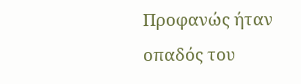Προφανώς ήταν οπαδός του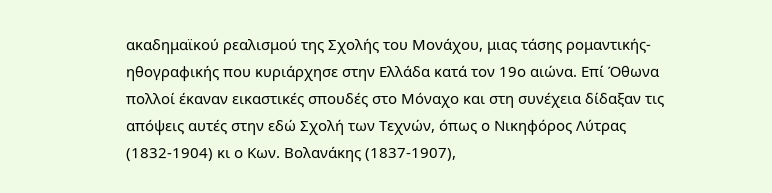ακαδημαϊκού ρεαλισμού της Σχολής του Μονάχου, μιας τάσης ρομαντικής-ηθογραφικής που κυριάρχησε στην Ελλάδα κατά τον 19ο αιώνα. Επί Όθωνα πολλοί έκαναν εικαστικές σπουδές στο Μόναχο και στη συνέχεια δίδαξαν τις απόψεις αυτές στην εδώ Σχολή των Τεχνών, όπως ο Νικηφόρος Λύτρας (1832-1904) κι ο Κων. Βολανάκης (1837-1907),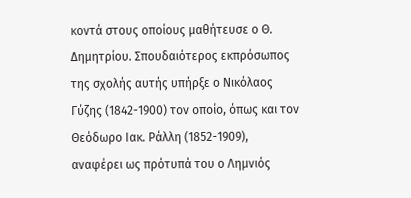κοντά στους οποίους μαθήτευσε ο Θ. Δημητρίου. Σπουδαιότερος εκπρόσωπος της σχολής αυτής υπήρξε ο Νικόλαος Γύζης (1842-1900) τον οποίο, όπως και τον Θεόδωρο Ιακ. Ράλλη (1852-1909), αναφέρει ως πρότυπά του ο Λημνιός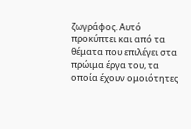ζωγράφος. Αυτό προκύπτει και από τα θέματα που επιλέγει στα πρώιμα έργα του, τα οποία έχουν ομοιότητες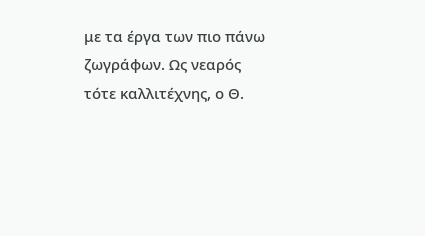με τα έργα των πιο πάνω ζωγράφων. Ως νεαρός τότε καλλιτέχνης, ο Θ.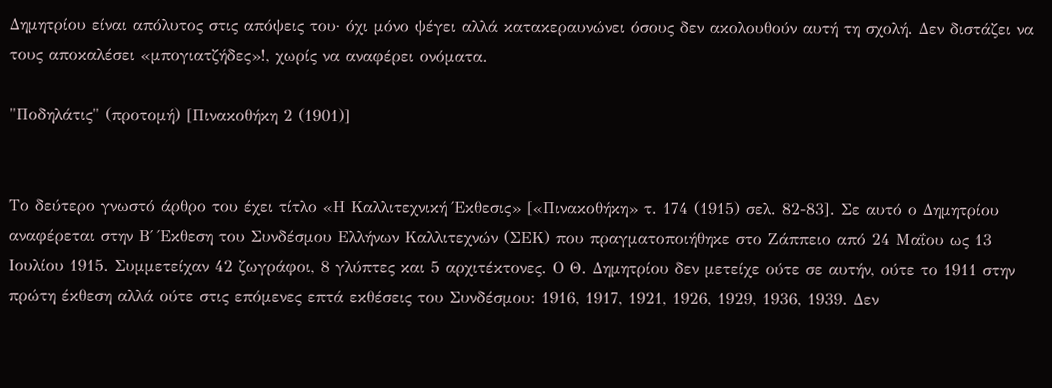Δημητρίου είναι απόλυτος στις απόψεις του· όχι μόνο ψέγει αλλά κατακεραυνώνει όσους δεν ακολουθούν αυτή τη σχολή. Δεν διστάζει να τους αποκαλέσει «μπογιατζήδες»!, χωρίς να αναφέρει ονόματα.

"Ποδηλάτις" (προτομή) [Πινακοθήκη 2 (1901)]


Το δεύτερο γνωστό άρθρο του έχει τίτλο «Η Καλλιτεχνική Έκθεσις» [«Πινακοθήκη» τ. 174 (1915) σελ. 82-83]. Σε αυτό ο Δημητρίου αναφέρεται στην Β΄ Έκθεση του Συνδέσμου Ελλήνων Καλλιτεχνών (ΣΕΚ) που πραγματοποιήθηκε στο Ζάππειο από 24 Μαΐου ως 13 Ιουλίου 1915. Συμμετείχαν 42 ζωγράφοι, 8 γλύπτες και 5 αρχιτέκτονες. Ο Θ. Δημητρίου δεν μετείχε ούτε σε αυτήν, ούτε το 1911 στην πρώτη έκθεση αλλά ούτε στις επόμενες επτά εκθέσεις του Συνδέσμου: 1916, 1917, 1921, 1926, 1929, 1936, 1939. Δεν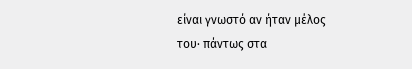είναι γνωστό αν ήταν μέλος του· πάντως στα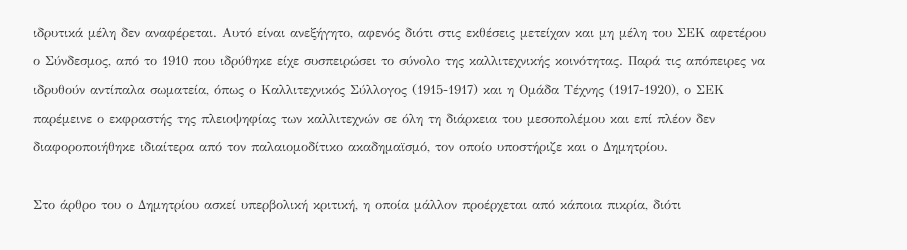ιδρυτικά μέλη δεν αναφέρεται. Αυτό είναι ανεξήγητο, αφενός διότι στις εκθέσεις μετείχαν και μη μέλη του ΣΕΚ αφετέρου ο Σύνδεσμος, από το 1910 που ιδρύθηκε είχε συσπειρώσει το σύνολο της καλλιτεχνικής κοινότητας. Παρά τις απόπειρες να ιδρυθούν αντίπαλα σωματεία, όπως ο Καλλιτεχνικός Σύλλογος (1915-1917) και η Ομάδα Τέχνης (1917-1920), ο ΣΕΚ παρέμεινε ο εκφραστής της πλειοψηφίας των καλλιτεχνών σε όλη τη διάρκεια του μεσοπολέμου και επί πλέον δεν διαφοροποιήθηκε ιδιαίτερα από τον παλαιομοδίτικο ακαδημαϊσμό, τον οποίο υποστήριζε και ο Δημητρίου.

Στο άρθρο του ο Δημητρίου ασκεί υπερβολική κριτική, η οποία μάλλον προέρχεται από κάποια πικρία, διότι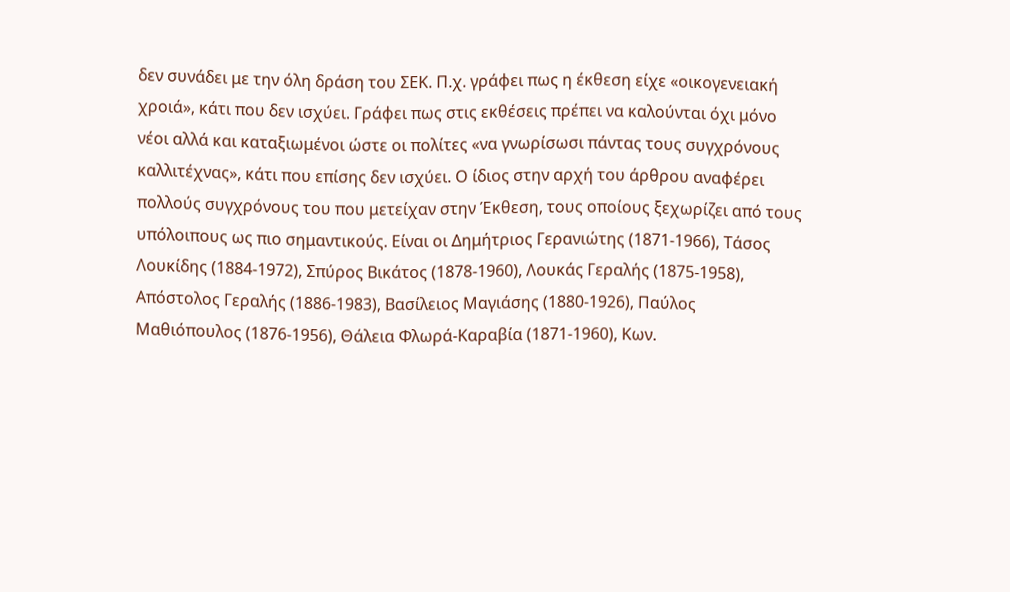δεν συνάδει με την όλη δράση του ΣΕΚ. Π.χ. γράφει πως η έκθεση είχε «οικογενειακή χροιά», κάτι που δεν ισχύει. Γράφει πως στις εκθέσεις πρέπει να καλούνται όχι μόνο νέοι αλλά και καταξιωμένοι ώστε οι πολίτες «να γνωρίσωσι πάντας τους συγχρόνους καλλιτέχνας», κάτι που επίσης δεν ισχύει. Ο ίδιος στην αρχή του άρθρου αναφέρει πολλούς συγχρόνους του που μετείχαν στην Έκθεση, τους οποίους ξεχωρίζει από τους υπόλοιπους ως πιο σημαντικούς. Είναι οι Δημήτριος Γερανιώτης (1871-1966), Τάσος Λουκίδης (1884-1972), Σπύρος Βικάτος (1878-1960), Λουκάς Γεραλής (1875-1958), Απόστολος Γεραλής (1886-1983), Βασίλειος Μαγιάσης (1880-1926), Παύλος Μαθιόπουλος (1876-1956), Θάλεια Φλωρά-Καραβία (1871-1960), Κων.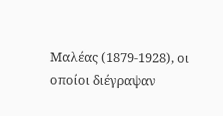Μαλέας (1879-1928), οι οποίοι διέγραψαν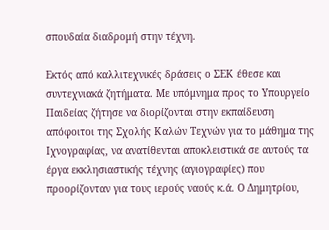σπουδαία διαδρομή στην τέχνη.

Εκτός από καλλιτεχνικές δράσεις ο ΣΕΚ έθεσε και συντεχνιακά ζητήματα. Με υπόμνημα προς το Υπουργείο Παιδείας ζήτησε να διορίζονται στην εκπαίδευση απόφοιτοι της Σχολής Καλών Τεχνών για το μάθημα της Ιχνογραφίας, να ανατίθενται αποκλειστικά σε αυτούς τα έργα εκκλησιαστικής τέχνης (αγιογραφίες) που προορίζονταν για τους ιερούς ναούς κ.ά. Ο Δημητρίου,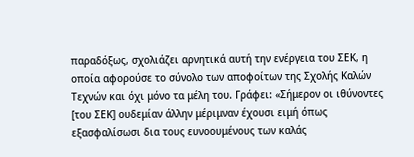παραδόξως, σχολιάζει αρνητικά αυτή την ενέργεια του ΣΕΚ, η οποία αφορούσε το σύνολο των αποφοίτων της Σχολής Καλών Τεχνών και όχι μόνο τα μέλη του. Γράφει: «Σήμερον οι ιθύνοντες [του ΣΕΚ] ουδεμίαν άλλην μέριμναν έχουσι ειμή όπως εξασφαλίσωσι δια τους ευνοουμένους των καλάς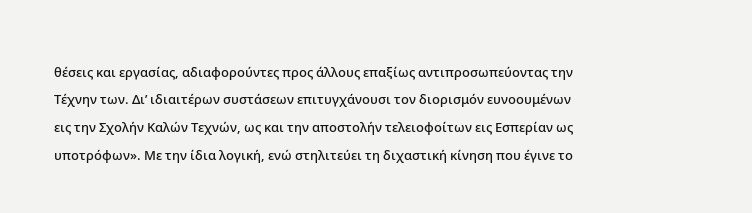θέσεις και εργασίας, αδιαφορούντες προς άλλους επαξίως αντιπροσωπεύοντας την Τέχνην των. Δι’ ιδιαιτέρων συστάσεων επιτυγχάνουσι τον διορισμόν ευνοουμένων εις την Σχολήν Καλών Τεχνών, ως και την αποστολήν τελειοφοίτων εις Εσπερίαν ως υποτρόφων». Με την ίδια λογική, ενώ στηλιτεύει τη διχαστική κίνηση που έγινε το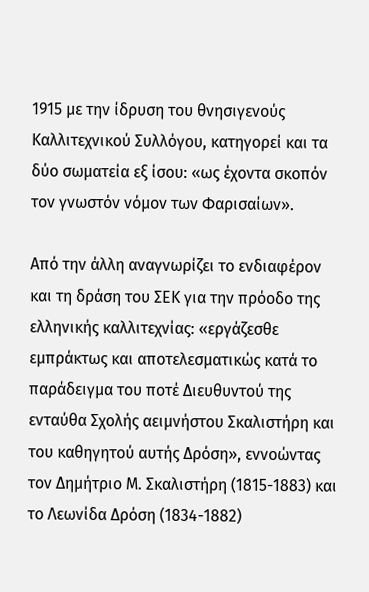1915 με την ίδρυση του θνησιγενούς Καλλιτεχνικού Συλλόγου, κατηγορεί και τα δύο σωματεία εξ ίσου: «ως έχοντα σκοπόν τον γνωστόν νόμον των Φαρισαίων».

Από την άλλη αναγνωρίζει το ενδιαφέρον και τη δράση του ΣΕΚ για την πρόοδο της ελληνικής καλλιτεχνίας: «εργάζεσθε εμπράκτως και αποτελεσματικώς κατά το παράδειγμα του ποτέ Διευθυντού της ενταύθα Σχολής αειμνήστου Σκαλιστήρη και του καθηγητού αυτής Δρόση», εννοώντας τον Δημήτριο Μ. Σκαλιστήρη (1815-1883) και το Λεωνίδα Δρόση (1834-1882)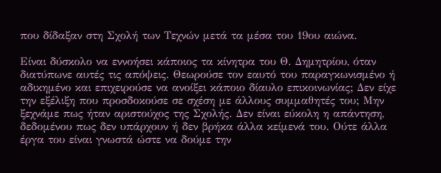που δίδαξαν στη Σχολή των Τεχνών μετά τα μέσα του 19ου αιώνα.

Είναι δύσκολο να εννοήσει κάποιος τα κίνητρα του Θ. Δημητρίου, όταν διατύπωνε αυτές τις απόψεις. Θεωρούσε τον εαυτό του παραγκωνισμένο ή αδικημένο και επιχειρούσε να ανοίξει κάποιο δίαυλο επικοινωνίας; Δεν είχε την εξέλιξη που προσδοκούσε σε σχέση με άλλους συμμαθητές του; Μην ξεχνάμε πως ήταν αριστούχος της Σχολής. Δεν είναι εύκολη η απάντηση, δεδομένου πως δεν υπάρχουν ή δεν βρήκα άλλα κείμενά του. Ούτε άλλα έργα του είναι γνωστά ώστε να δούμε την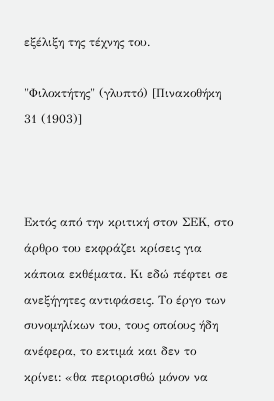εξέλιξη της τέχνης του.

"Φιλοκτήτης" (γλυπτό) [Πινακοθήκη 31 (1903)]



Εκτός από την κριτική στον ΣΕΚ, στο άρθρο του εκφράζει κρίσεις για κάποια εκθέματα. Κι εδώ πέφτει σε ανεξήγητες αντιφάσεις. Το έργο των συνομηλίκων του, τους οποίους ήδη ανέφερα, το εκτιμά και δεν το κρίνει: «θα περιορισθώ μόνον να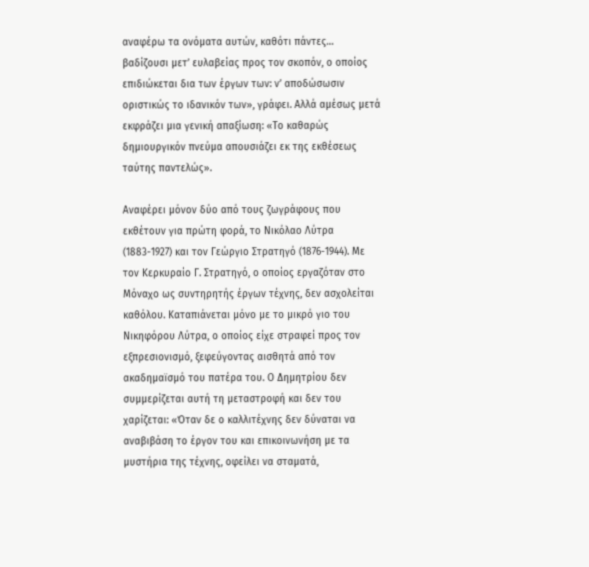αναφέρω τα ονόματα αυτών, καθότι πάντες… βαδίζουσι μετ’ ευλαβείας προς τον σκοπόν, ο οποίος επιδιώκεται δια των έργων των: ν’ αποδώσωσιν οριστικώς το ιδανικόν των», γράφει. Αλλά αμέσως μετά εκφράζει μια γενική απαξίωση: «Το καθαρώς δημιουργικόν πνεύμα απουσιάζει εκ της εκθέσεως ταύτης παντελώς».

Αναφέρει μόνον δύο από τους ζωγράφους που εκθέτουν για πρώτη φορά, το Νικόλαο Λύτρα (1883-1927) και τον Γεώργιο Στρατηγό (1876-1944). Με τον Κερκυραίο Γ. Στρατηγό, ο οποίος εργαζόταν στο Μόναχο ως συντηρητής έργων τέχνης, δεν ασχολείται καθόλου. Καταπιάνεται μόνο με το μικρό γιο του Νικηφόρου Λύτρα, ο οποίος είχε στραφεί προς τον εξπρεσιονισμό, ξεφεύγοντας αισθητά από τον ακαδημαϊσμό του πατέρα του. Ο Δημητρίου δεν συμμερίζεται αυτή τη μεταστροφή και δεν του χαρίζεται: «Όταν δε ο καλλιτέχνης δεν δύναται να αναβιβάση το έργον του και επικοινωνήση με τα μυστήρια της τέχνης, οφείλει να σταματά,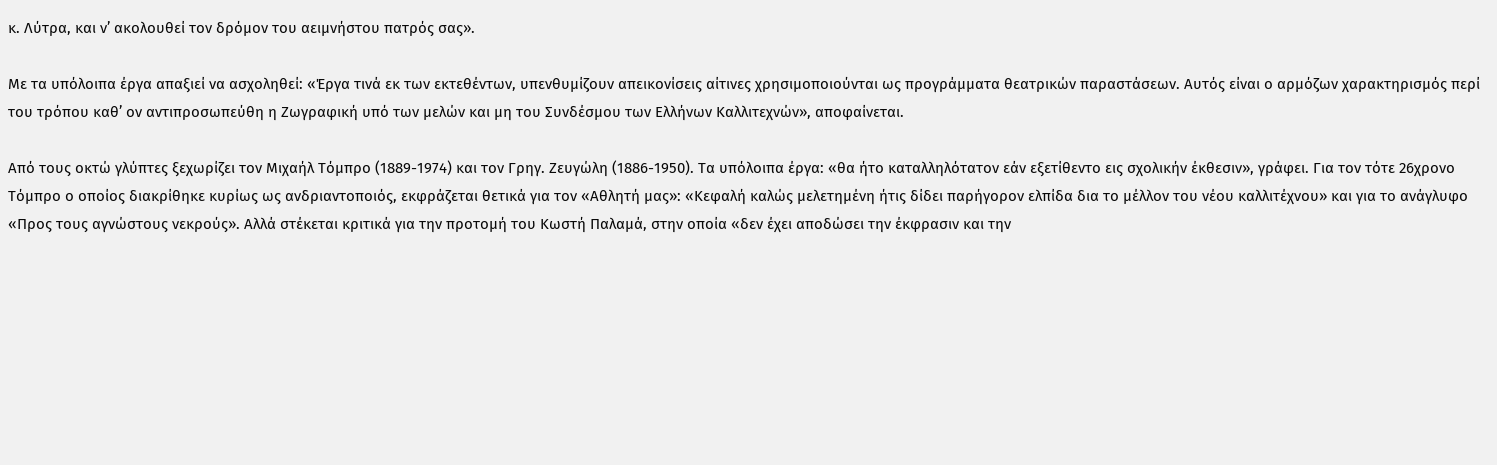κ. Λύτρα, και ν’ ακολουθεί τον δρόμον του αειμνήστου πατρός σας».

Με τα υπόλοιπα έργα απαξιεί να ασχοληθεί: «Έργα τινά εκ των εκτεθέντων, υπενθυμίζουν απεικονίσεις αίτινες χρησιμοποιούνται ως προγράμματα θεατρικών παραστάσεων. Αυτός είναι ο αρμόζων χαρακτηρισμός περί του τρόπου καθ’ ον αντιπροσωπεύθη η Ζωγραφική υπό των μελών και μη του Συνδέσμου των Ελλήνων Καλλιτεχνών», αποφαίνεται.

Από τους οκτώ γλύπτες ξεχωρίζει τον Μιχαήλ Τόμπρο (1889-1974) και τον Γρηγ. Ζευγώλη (1886-1950). Τα υπόλοιπα έργα: «θα ήτο καταλληλότατον εάν εξετίθεντο εις σχολικήν έκθεσιν», γράφει. Για τον τότε 26χρονο Τόμπρο ο οποίος διακρίθηκε κυρίως ως ανδριαντοποιός, εκφράζεται θετικά για τον «Αθλητή μας»: «Κεφαλή καλώς μελετημένη ήτις δίδει παρήγορον ελπίδα δια το μέλλον του νέου καλλιτέχνου» και για το ανάγλυφο «Προς τους αγνώστους νεκρούς». Αλλά στέκεται κριτικά για την προτομή του Κωστή Παλαμά, στην οποία «δεν έχει αποδώσει την έκφρασιν και την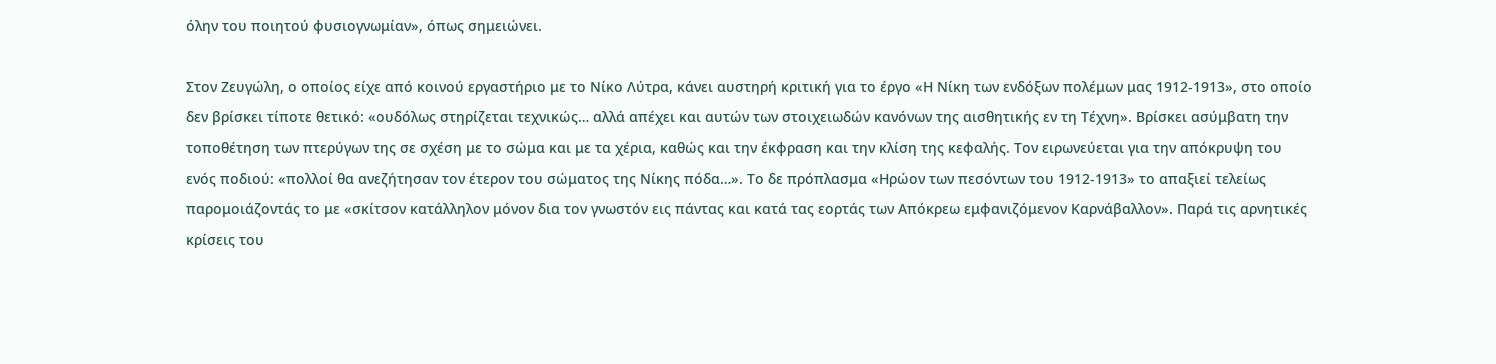όλην του ποιητού φυσιογνωμίαν», όπως σημειώνει.

Στον Ζευγώλη, ο οποίος είχε από κοινού εργαστήριο με το Νίκο Λύτρα, κάνει αυστηρή κριτική για το έργο «Η Νίκη των ενδόξων πολέμων μας 1912-1913», στο οποίο δεν βρίσκει τίποτε θετικό: «ουδόλως στηρίζεται τεχνικώς… αλλά απέχει και αυτών των στοιχειωδών κανόνων της αισθητικής εν τη Τέχνη». Βρίσκει ασύμβατη την τοποθέτηση των πτερύγων της σε σχέση με το σώμα και με τα χέρια, καθώς και την έκφραση και την κλίση της κεφαλής. Τον ειρωνεύεται για την απόκρυψη του ενός ποδιού: «πολλοί θα ανεζήτησαν τον έτερον του σώματος της Νίκης πόδα…». Το δε πρόπλασμα «Ηρώον των πεσόντων του 1912-1913» το απαξιεί τελείως παρομοιάζοντάς το με «σκίτσον κατάλληλον μόνον δια τον γνωστόν εις πάντας και κατά τας εορτάς των Απόκρεω εμφανιζόμενον Καρνάβαλλον». Παρά τις αρνητικές κρίσεις του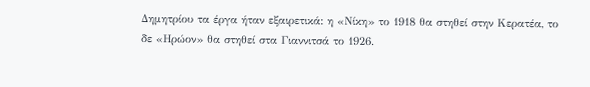Δημητρίου τα έργα ήταν εξαιρετικά: η «Νίκη» το 1918 θα στηθεί στην Κερατέα, το δε «Ηρώον» θα στηθεί στα Γιαννιτσά το 1926.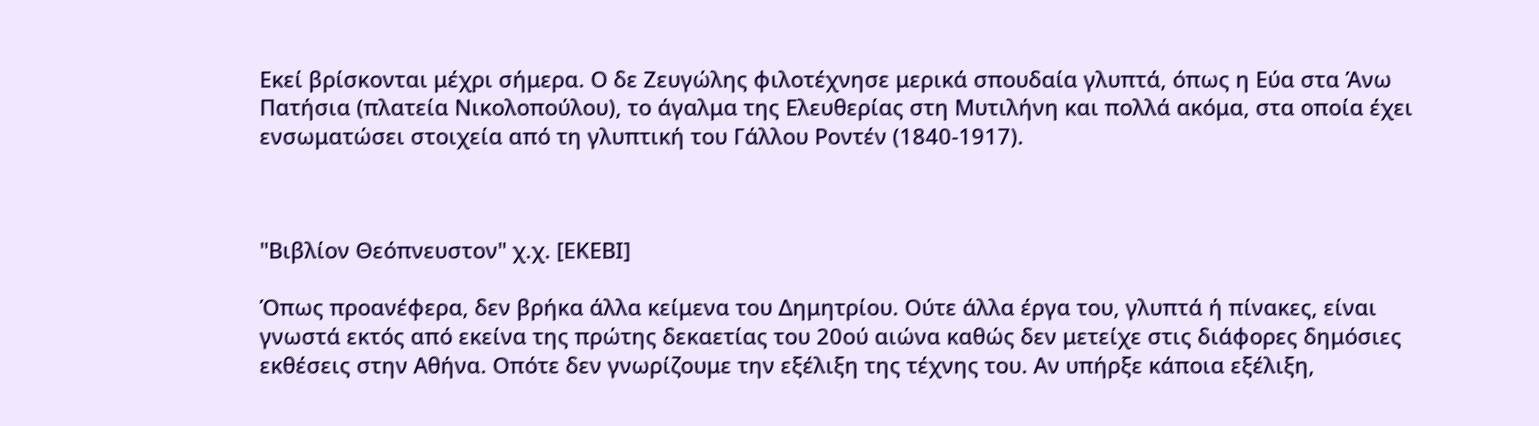Εκεί βρίσκονται μέχρι σήμερα. Ο δε Ζευγώλης φιλοτέχνησε μερικά σπουδαία γλυπτά, όπως η Εύα στα Άνω Πατήσια (πλατεία Νικολοπούλου), το άγαλμα της Ελευθερίας στη Μυτιλήνη και πολλά ακόμα, στα οποία έχει ενσωματώσει στοιχεία από τη γλυπτική του Γάλλου Ροντέν (1840-1917).



"Βιβλίον Θεόπνευστον" χ.χ. [ΕΚΕΒΙ]

Όπως προανέφερα, δεν βρήκα άλλα κείμενα του Δημητρίου. Ούτε άλλα έργα του, γλυπτά ή πίνακες, είναι γνωστά εκτός από εκείνα της πρώτης δεκαετίας του 20ού αιώνα καθώς δεν μετείχε στις διάφορες δημόσιες εκθέσεις στην Αθήνα. Οπότε δεν γνωρίζουμε την εξέλιξη της τέχνης του. Αν υπήρξε κάποια εξέλιξη,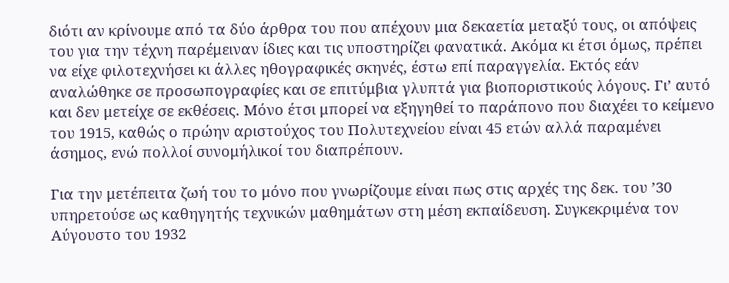διότι αν κρίνουμε από τα δύο άρθρα του που απέχουν μια δεκαετία μεταξύ τους, οι απόψεις του για την τέχνη παρέμειναν ίδιες και τις υποστηρίζει φανατικά. Ακόμα κι έτσι όμως, πρέπει να είχε φιλοτεχνήσει κι άλλες ηθογραφικές σκηνές, έστω επί παραγγελία. Εκτός εάν αναλώθηκε σε προσωπογραφίες και σε επιτύμβια γλυπτά για βιοποριστικούς λόγους. Γι’ αυτό και δεν μετείχε σε εκθέσεις. Μόνο έτσι μπορεί να εξηγηθεί το παράπονο που διαχέει το κείμενο του 1915, καθώς ο πρώην αριστούχος του Πολυτεχνείου είναι 45 ετών αλλά παραμένει άσημος, ενώ πολλοί συνομήλικοί του διαπρέπουν.

Για την μετέπειτα ζωή του το μόνο που γνωρίζουμε είναι πως στις αρχές της δεκ. του ’30 υπηρετούσε ως καθηγητής τεχνικών μαθημάτων στη μέση εκπαίδευση. Συγκεκριμένα τον Αύγουστο του 1932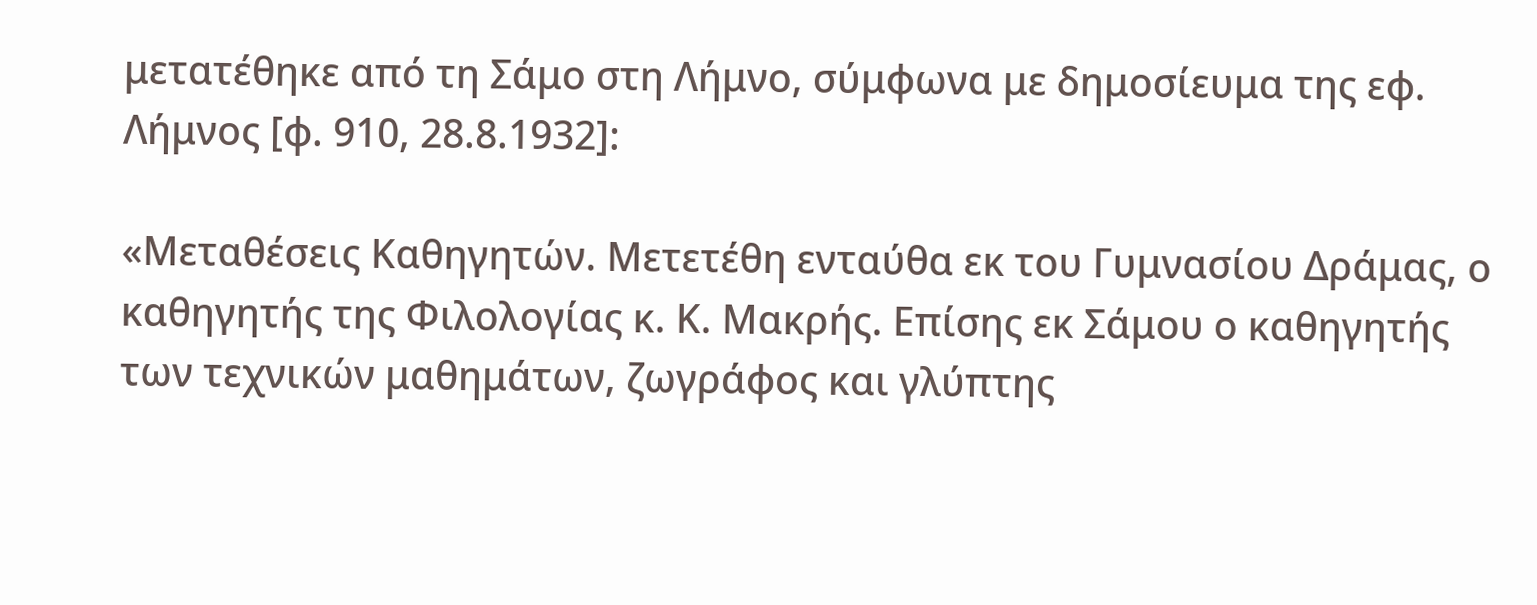μετατέθηκε από τη Σάμο στη Λήμνο, σύμφωνα με δημοσίευμα της εφ. Λήμνος [φ. 910, 28.8.1932]:

«Μεταθέσεις Καθηγητών. Μετετέθη ενταύθα εκ του Γυμνασίου Δράμας, ο καθηγητής της Φιλολογίας κ. Κ. Μακρής. Επίσης εκ Σάμου ο καθηγητής των τεχνικών μαθημάτων, ζωγράφος και γλύπτης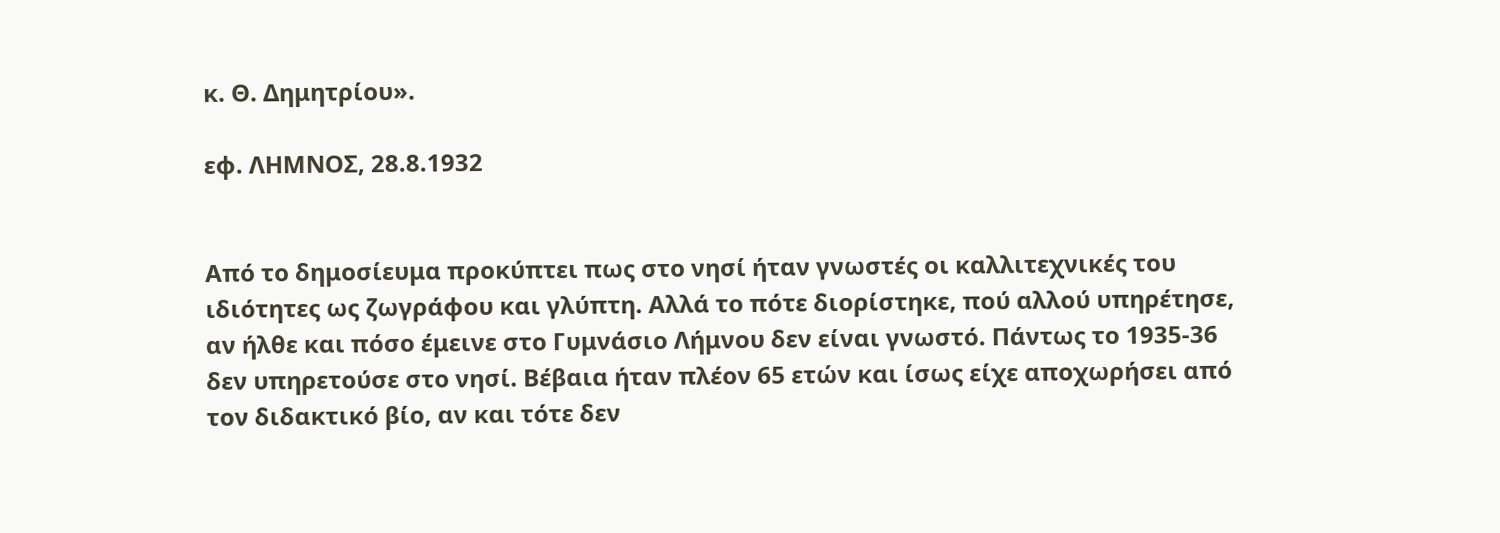κ. Θ. Δημητρίου».

εφ. ΛΗΜΝΟΣ, 28.8.1932


Από το δημοσίευμα προκύπτει πως στο νησί ήταν γνωστές οι καλλιτεχνικές του ιδιότητες ως ζωγράφου και γλύπτη. Αλλά το πότε διορίστηκε, πού αλλού υπηρέτησε, αν ήλθε και πόσο έμεινε στο Γυμνάσιο Λήμνου δεν είναι γνωστό. Πάντως το 1935-36 δεν υπηρετούσε στο νησί. Βέβαια ήταν πλέον 65 ετών και ίσως είχε αποχωρήσει από τον διδακτικό βίο, αν και τότε δεν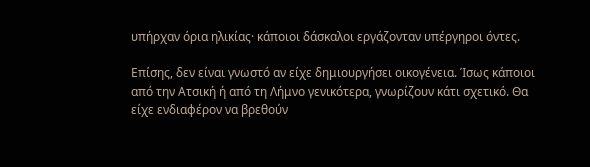υπήρχαν όρια ηλικίας· κάποιοι δάσκαλοι εργάζονταν υπέργηροι όντες.

Επίσης, δεν είναι γνωστό αν είχε δημιουργήσει οικογένεια. Ίσως κάποιοι από την Ατσική ή από τη Λήμνο γενικότερα, γνωρίζουν κάτι σχετικό. Θα είχε ενδιαφέρον να βρεθούν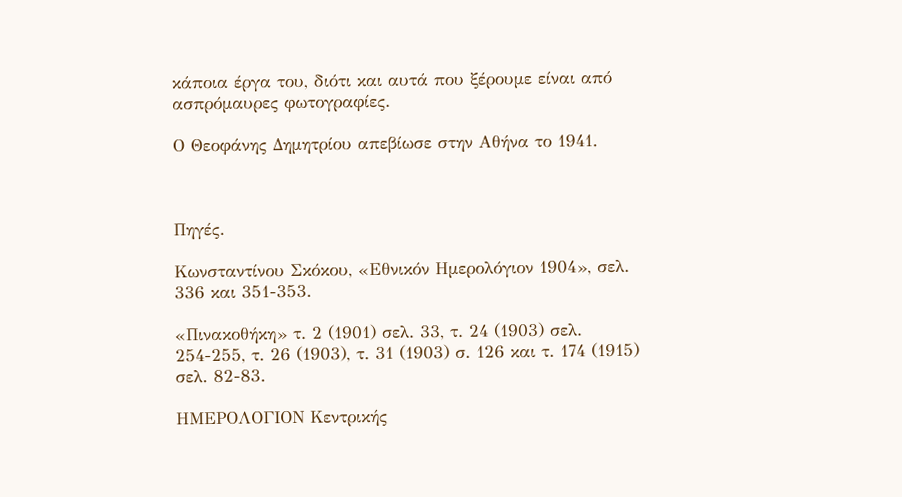κάποια έργα του, διότι και αυτά που ξέρουμε είναι από ασπρόμαυρες φωτογραφίες.

Ο Θεοφάνης Δημητρίου απεβίωσε στην Αθήνα το 1941.



Πηγές.

Κωνσταντίνου Σκόκου, «Εθνικόν Ημερολόγιον 1904», σελ. 336 και 351-353.

«Πινακοθήκη» τ. 2 (1901) σελ. 33, τ. 24 (1903) σελ. 254-255, τ. 26 (1903), τ. 31 (1903) σ. 126 και τ. 174 (1915) σελ. 82-83.

ΗΜΕΡΟΛΟΓΙΟΝ Κεντρικής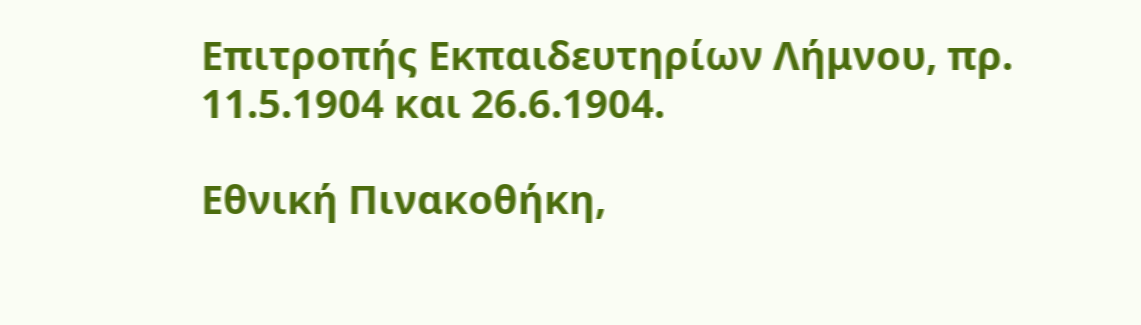Επιτροπής Εκπαιδευτηρίων Λήμνου, πρ. 11.5.1904 και 26.6.1904.

Εθνική Πινακοθήκη,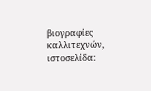βιογραφίες καλλιτεχνών, ιστοσελίδα: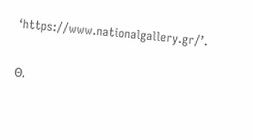‘https://www.nationalgallery.gr/’.

Θ.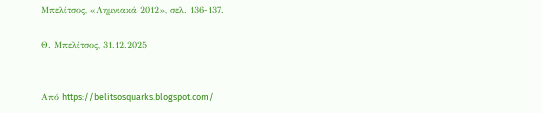Μπελίτσος, «Λημνιακά 2012», σελ. 136-137.

Θ. Μπελίτσος, 31.12.2025


Από https://belitsosquarks.blogspot.com/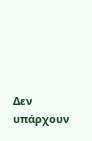Δεν υπάρχουν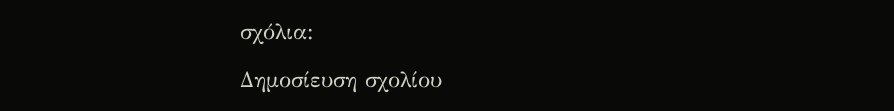σχόλια:

Δημοσίευση σχολίου